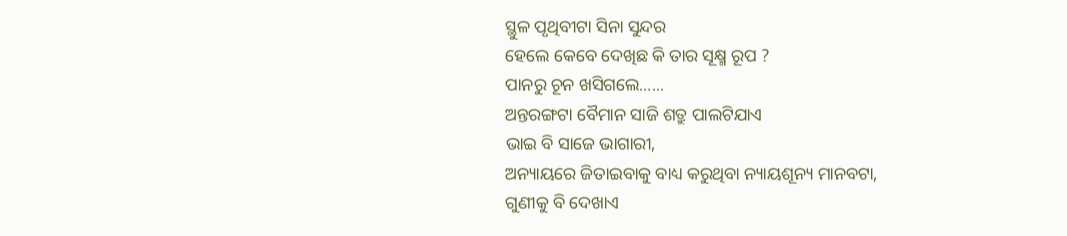ସ୍ଥୁଳ ପୃଥିବୀଟା ସିନା ସୁନ୍ଦର
ହେଲେ କେବେ ଦେଖିଛ କି ତାର ସୂକ୍ଷ୍ମ ରୂପ ?
ପାନରୁ ଚୂନ ଖସିଗଲେ......
ଅନ୍ତରଙ୍ଗଟା ବୈମାନ ସାଜି ଶତ୍ରୁ ପାଲଟିଯାଏ
ଭାଇ ବି ସାଜେ ଭାଗାରୀ,
ଅନ୍ୟାୟରେ ଜିତାଇବାକୁ ବାଧ୍ୟ କରୁଥିବା ନ୍ୟାୟଶୂନ୍ୟ ମାନବଟା,
ଗୁଣୀକୁ ବି ଦେଖାଏ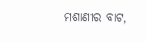ମଶାଣୀର ବାଟ,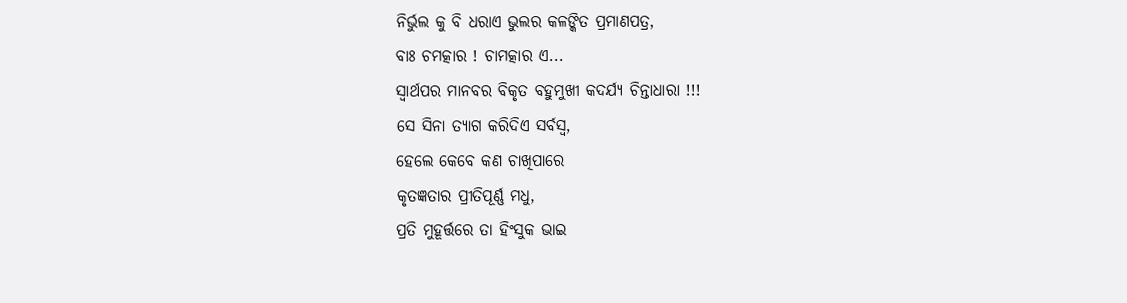ନିର୍ଭୁଲ କୁ ବି ଧରାଏ ଭୁଲର କଳଙ୍କିତ ପ୍ରମାଣପତ୍ର,
ବାଃ ଚମତ୍କାର ! ଚାମତ୍କାର ଏ...
ସ୍ୱାର୍ଥପର ମାନବର ବିକୃତ ବହୁମୁଖୀ କଦର୍ଯ୍ୟ ଚିନ୍ତାଧାରା !!!
ସେ ସିନା ତ୍ୟାଗ କରିଦିଏ ସର୍ବସ୍ୱ,
ହେଲେ କେବେ କଣ ଚାଖିପାରେ
କୃତଜ୍ଞତାର ପ୍ରୀତିପୂର୍ଣ୍ଣ ମଧୁ,
ପ୍ରତି ମୁହୂର୍ତ୍ତରେ ତା ହିଂସୁକ ଭାଇ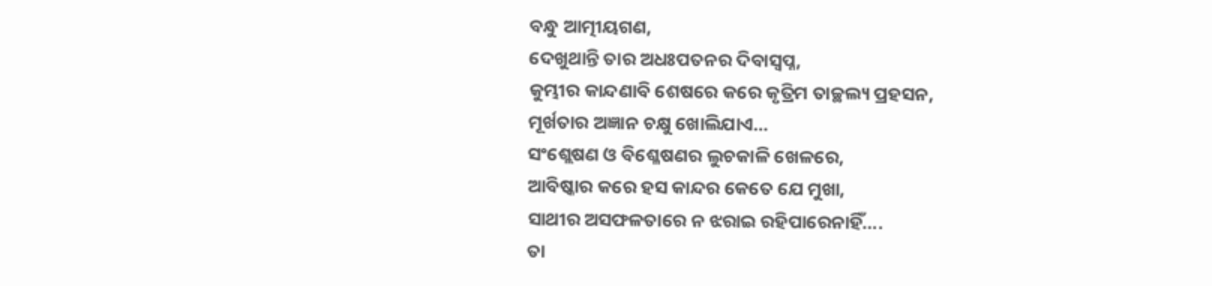ବନ୍ଧୁ ଆତ୍ମୀୟଗଣ,
ଦେଖୁଥାନ୍ତି ତାର ଅଧଃପତନର ଦିବାସ୍ବପ୍ନ,
କୁମ୍ଭୀର କାନ୍ଦଣାବି ଶେଷରେ କରେ କୃତ୍ରିମ ତାଚ୍ଛଲ୍ୟ ପ୍ରହସନ,
ମୂର୍ଖତାର ଅଜ୍ଞାନ ଚକ୍ଷୁ ଖୋଲିଯାଏ...
ସଂଶ୍ଲେଷଣ ଓ ବିଶ୍ଳେଷଣର ଲୁଚକାଳି ଖେଳରେ,
ଆବିଷ୍କାର କରେ ହସ କାନ୍ଦର କେତେ ଯେ ମୁଖା,
ସାଥୀର ଅସଫଳତାରେ ନ ଝରାଇ ରହିପାରେନାହିଁ....
ତା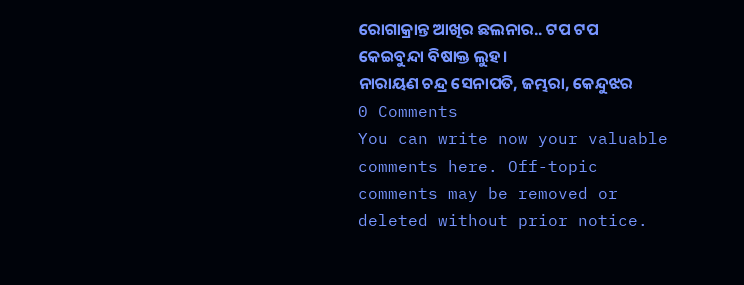ରୋଗାକ୍ରାନ୍ତ ଆଖିର ଛଲନାର.. ଟପ ଟପ କେଇବୁନ୍ଦା ବିଷାକ୍ତ ଲୁହ।
ନାରାୟଣ ଚନ୍ଦ୍ର ସେନାପତି, ଜମ୍ଭରା, କେନ୍ଦୁଝର
0 Comments
You can write now your valuable comments here. Off-topic comments may be removed or deleted without prior notice.